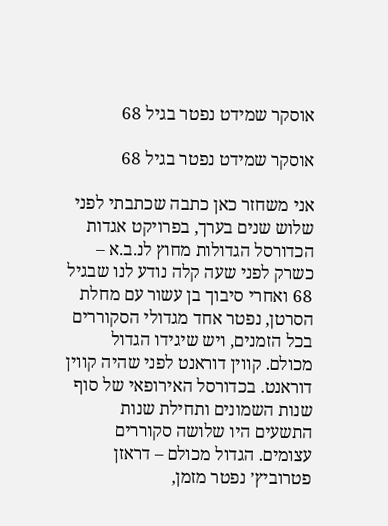אוסקר שמידט נפטר בגיל 68

אוסקר שמידט נפטר בגיל 68

אני משחזר כאן כתבה שכתבתי לפני שלוש שנים בערך, בפרויקט אגדות הכדורסל הגדולות מחוץ לנ.ב.א – כשרק לפני שעה קלה נודע לנו שבגיל 68 ואחרי סיבוך בן עשור עם מחלת הסרטן, נפטר אחד מגדולי הסקוררים בכל הזמנים, ויש שיגידו הגדול מכולם. קווין דוראנט לפני שהיה קווין דוראנט. בכדורסל האירופאי של סוף שנות השמונים ותחילת שנות התשעים היו שלושה סקוררים עצומים. הגדול מכולם – דראזן פטרוביץ׳ נפטר מזמן,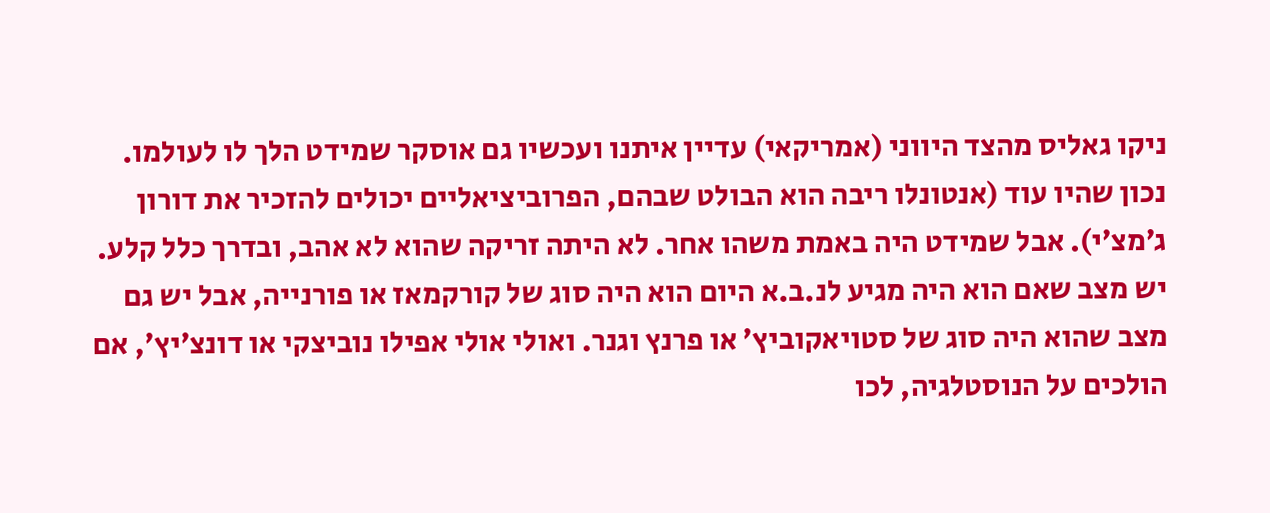ניקו גאליס מהצד היווני (אמריקאי) עדיין איתנו ועכשיו גם אוסקר שמידט הלך לו לעולמו. נכון שהיו עוד (אנטונלו ריבה הוא הבולט שבהם, הפרוביציאליים יכולים להזכיר את דורון ג׳מצ׳י). אבל שמידט היה באמת משהו אחר. לא היתה זריקה שהוא לא אהב, ובדרך כלל קלע. יש מצב שאם הוא היה מגיע לנ.ב.א היום הוא היה סוג של קורקמאז או פורנייה, אבל יש גם מצב שהוא היה סוג של סטויאקוביץ׳ או פרנץ וגנר. ואולי אולי אפילו נוביצקי או דונצ׳יץ׳, אם הולכים על הנוסטלגיה, לכו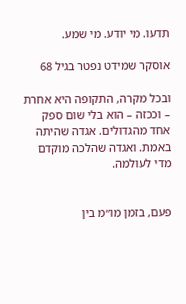תדעו. מי יודע. מי שמע.

אוסקר שמידט נפטר בגיל 68

ובכל מקרה, התקופה היא אחרת – וככזה – הוא בלי שום ספק אחד מהגדולים. אגדה שהיתה באמת. ואגדה שהלכה מוקדם מדי לעולמה.


פעם, בזמן מו״מ בין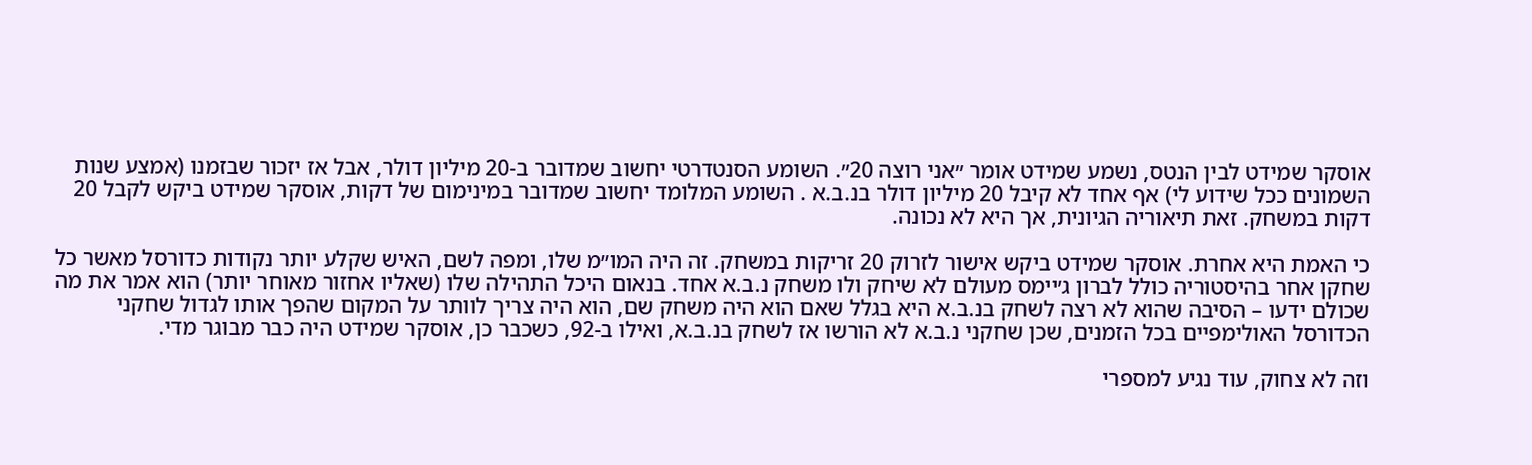אוסקר שמידט לבין הנטס, נשמע שמידט אומר ״אני רוצה 20״. השומע הסנטדרטי יחשוב שמדובר ב-20 מיליון דולר, אבל אז יזכור שבזמנו (אמצע שנות השמונים ככל שידוע לי) אף אחד לא קיבל 20 מיליון דולר בנ.ב.א . השומע המלומד יחשוב שמדובר במינימום של דקות, אוסקר שמידט ביקש לקבל 20 דקות במשחק. זאת תיאוריה הגיונית, אך היא לא נכונה.

כי האמת היא אחרת. אוסקר שמידט ביקש אישור לזרוק 20 זריקות במשחק. זה היה המו״מ שלו, ומפה לשם, האיש שקלע יותר נקודות כדורסל מאשר כל שחקן אחר בהיסטוריה כולל לברון ג׳יימס מעולם לא שיחק ולו משחק נ.ב.א אחד. בנאום היכל התהילה שלו (שאליו אחזור מאוחר יותר) הוא אמר את מה שכולם ידעו – הסיבה שהוא לא רצה לשחק בנ.ב.א היא בגלל שאם הוא היה משחק שם, הוא היה צריך לוותר על המקום שהפך אותו לגדול שחקני הכדורסל האולימפיים בכל הזמנים, שכן שחקני נ.ב.א לא הורשו אז לשחק בנ.ב.א, ואילו ב-92, כשכבר כן, אוסקר שמידט היה כבר מבוגר מדי.

וזה לא צחוק, עוד נגיע למספרי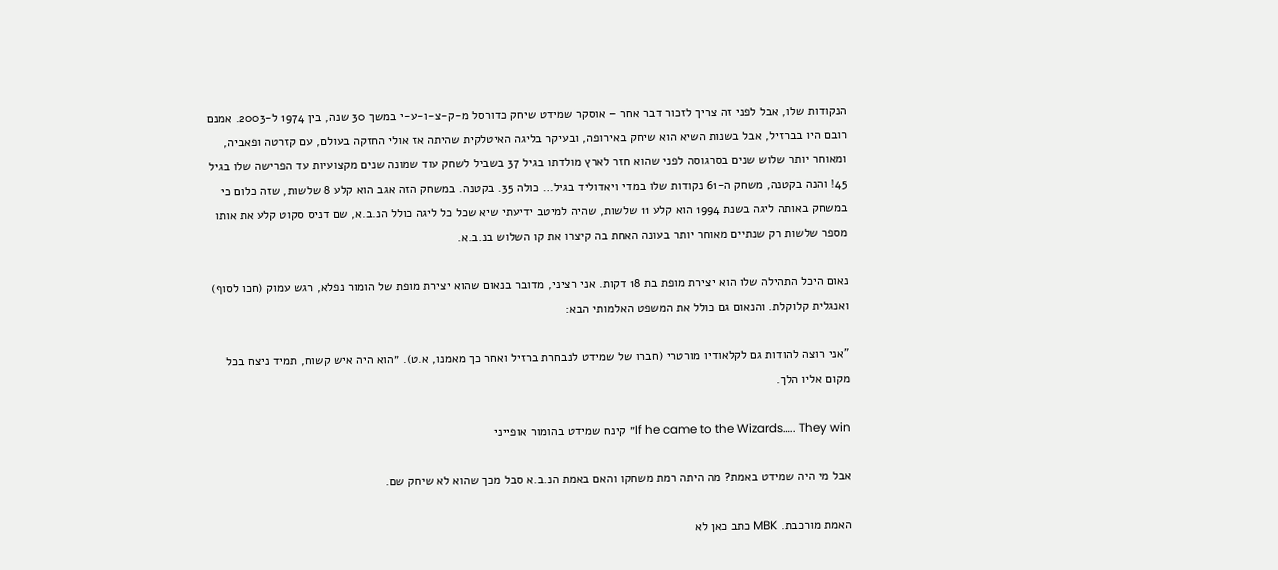הנקודות שלו, אבל לפני זה צריך לזכור דבר אחר – אוסקר שמידט שיחק כדורסל מ-ק-צ-ו-ע-י במשך 30 שנה, בין 1974 ל-2003. אמנם רובם היו בברזיל, אבל בשנות השיא הוא שיחק באירופה, ובעיקר בליגה האיטלקית שהיתה אז אולי החזקה בעולם, עם קזרטה ופאביה, ומאוחר יותר שלוש שנים בסרגוסה לפני שהוא חזר לארץ מולדתו בגיל 37 בשביל לשחק עוד שמונה שנים מקצועיות עד הפרישה שלו בגיל 45! והנה בקטנה, משחק ה-61 נקודות שלו במדי ויאדוליד בגיל… כולה 35. בקטנה. במשחק הזה אגב הוא קלע 8 שלשות, שזה כלום כי במשחק באותה ליגה בשנת 1994 הוא קלע 11 שלשות, שהיה למיטב ידיעתי שיא שכל כל ליגה כולל הנ.ב.א, שם דניס סקוט קלע את אותו מספר שלשות רק שנתיים מאוחר יותר בעונה האחת בה קיצרו את קו השלוש בנ.ב.א.

נאום היכל התהילה שלו הוא יצירת מופת בת 18 דקות. אני רציני, מדובר בנאום שהוא יצירת מופת של הומור נפלא, רגש עמוק (חכו לסוף) ואנגלית קלוקלת. והנאום גם כולל את המשפט האלמותי הבא:

"אני רוצה להודות גם לקלאודיו מורטרי (חברו של שמידט לנבחרת ברזיל ואחר כך מאמנו, א.ט). ״הוא היה איש קשוח, תמיד ניצח בכל מקום אליו הלך.

If he came to the Wizards….. They win״ קינח שמידט בהומור אופייני

אבל מי היה שמידט באמת? מה היתה רמת משחקו והאם באמת הנ.ב.א סבל מכך שהוא לא שיחק שם.

האמת מורכבת. MBK כתב כאן לא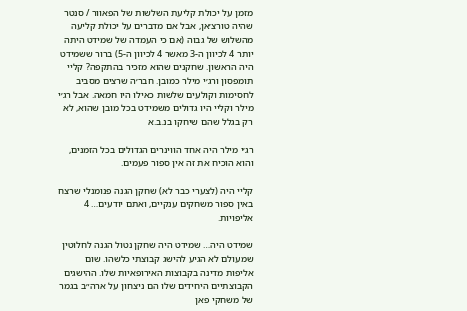מזמן על יכולת קליעת השלשות של הפאוור / סנטר שהיה טורצ׳אן, אבל אם מדברים על יכולת קליעה מהשלוש של גבוה (אם כי העמדה של שמידט היתה יותר 4 לכיוון ה-3 מאשר 4 לכיוון ה-5) ברור ששמידט היה הראשון. שחקנים שהוא מזכיר בהתקפה? קליי תומפסון ורג׳י מילר כמובן. חבר׳ה שרצים מסביב לחסימות וקולעים שלשות כאילו היו חמאה. אבל רג׳י מילר וקליי היו גדולים משמידט בכל מובן שהוא, לא רק בגלל שהם שיחקו בנ.ב.א

רג׳י מילר היה אחד הווינרים הגדולים בכל הזמנים, והוא הוכיח את זה אין ספור פעמים.

קליי היה (לצערי כבר לא) שחקן הגנה פנומנלי שרצח באין ספור משחקים ענקיים, ואתם יודעים… 4 אליפויות.

שמידט היה… שמידט היה שחקן נטול הגנה לחלוטין שמעולם לא הגיע להישג קבוצתי כלשהו. שום אליפות מדינה בקבוצות האירופאיות שלו. ההישגים הקבוצתיים היחידים שלו הם ניצחון על ארה״ב בגמר של משחקי פאן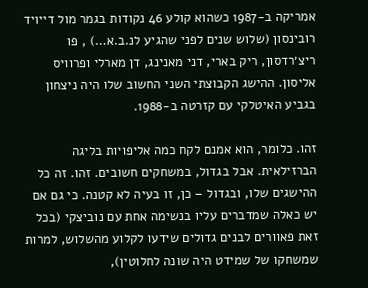אמריקה ב-1987 כשהוא קולע 46 נקודות בגמר מול דייויד רובינסון (שלוש שנים לפני שהגיע לנ.ב.א…) , פו ריצ׳רדסון, ריק בארי, דני מאנינג, דן מארלי ופרוויס אליסון. ההישג הקבוצתי השני החשוב שלו היה ניצחון בגביע האיטלקי עם קזרטה ב-1988.

זהו. כלומר, הוא אמנם לקח כמה אליפויות בליגה הברזילאית. אבל בגדול, במשחקים חשובים. זהו. זה כל ההישגים שלו, ובגדול – כן, זו בעיה לא קטנה. כי גם אם יש כאלה שמדברים עליו בנשימה אחת עם נוביצקי (בכל זאת פאוורים לבנים גדולים שידעו לקלוע מהשלוש, למרות שמשחקו של שמידט היה שונה לחלוטין),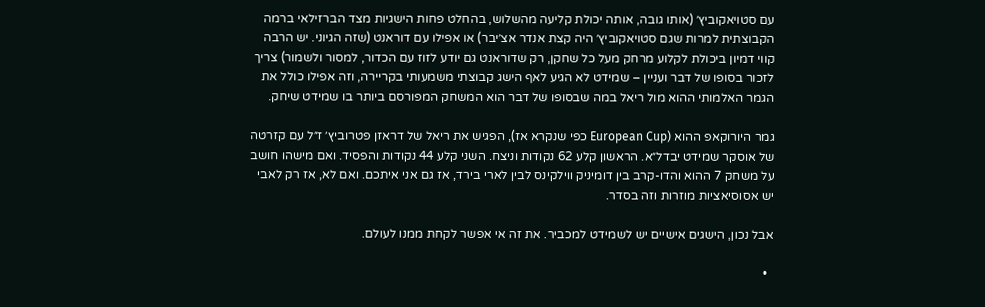עם סטויאקוביץ׳ (אותו גובה, אותה יכולת קליעה מהשלוש, בהחלט פחות הישגיות מצד הברזילאי ברמה הקבוצתית למרות שגם סטויאקוביץ׳ היה קצת אנדר אצ׳יבר) או אפילו עם דוראנט (שזה הגיוני. יש הרבה קווי דמיון ביכולת לקלוע מרחק מעל כל שחקן, רק שדוראנט גם יודע לזוז עם הכדור, למסור ולשמור) צריך לזכור בסופו של דבר ועניין – שמידט לא הגיע לאף הישג קבוצתי משמעותי בקריירה, וזה אפילו כולל את הגמר האלמותי ההוא מול ריאל במה שבסופו של דבר הוא המשחק המפורסם ביותר בו שמידט שיחק.

גמר היורוקאפ ההוא (European Cup כפי שנקרא אז), הפגיש את ריאל של דראזן פטרוביץ׳ ז״ל עם קזרטה של אוסקר שמידט יבדל״א. הראשון קלע 62 נקודות וניצח. השני קלע 44 נקודות והפסיד. ואם מישהו חושב על משחק 7 ההוא והדו-קרב בין דומיניק ווילקינס לבין לארי בירד, אז גם אני איתכם. ואם לא, אז רק לאבי יש אסוסיאציות מוזרות וזה בסדר.

אבל נכון, הישגים אישיים יש לשמידט למכביר. את זה אי אפשר לקחת ממנו לעולם.

  •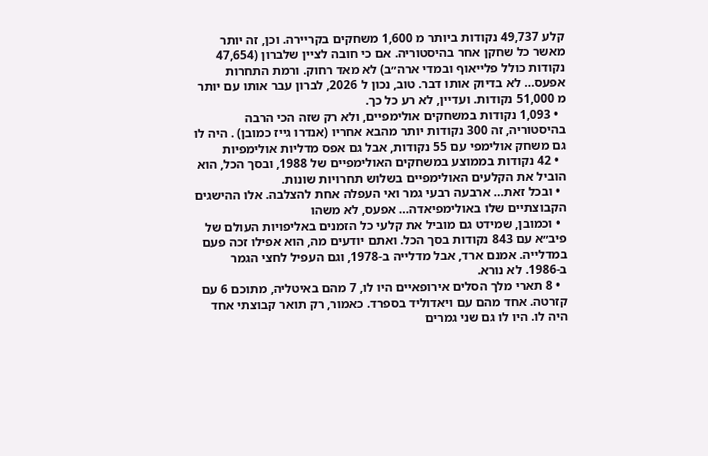קלע 49,737 נקודות ביותר מ 1,600 משחקים בקריירה. וכן, זה יותר מאשר כל שחקן אחר בהיסטוריה. אם כי חובה לציין שלברון (47,654 נקודות כולל פלייאוף ובמדי ארה״ב) לא מאד רחוק. ורמת התחרות אפעס… לא בדיוק אותו דבר. טוב, נכון ל 2026, לברון עבר אותו עם יותר מ 51,000 נקודות. ועדיין, לא רע כל כך.
  • 1,093 נקודות במשחקים אולימפיים, ולא רק שזה הכי הרבה בהיסטוריה, זה 300 נקודות יותר מהבא אחריו (אנדרו גייז כמובן) . היה לו גם משחק אולימפי עם 55 נקודות, אבל גם אפס מדליות אולימפיות
  • 42 נקודות בממוצע במשחקים האולימפיים של 1988, ובסך הכל, הוא הוביל את הקלעים האולימפיים בשלוש תחרויות שונות.
  • ובכל זאת… ארבעה רבעי גמר ואי העפלה אחת להצלבה. אלו ההישגים הקבוצתיים שלו באולימפיאדה… אפעס, לא משהו
  • וכמובן, שמידט גם מוביל את קלעי כל הזמנים באליפויות העולם של פיב״א עם 843 נקודות בסך הכל. ואתם יודעים מה, הוא אפילו זכה פעם במדלייה. אמנם ארד, אבל מדלייה ב-1978, וגם העפיל לחצי הגמר ב-1986. לא נורא.
  • 8 תארי מלך הסלים אירופאיים היו לו, 7 מהם באיטליה, מתוכם 6 עם קזרטה. אחד מהם עם ויאדוליד בספרד. כאמור, רק תואר קבוצתי אחד היה לו. היו לו גם שני גמרים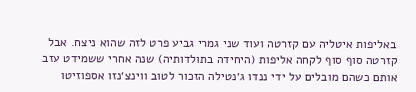באליפות איטליה עם קזרטה ועוד שני גמרי גביע פרט לזה שהוא ניצח. אבל קזרטה סוף סוף לקחה אליפות (היחידה בתולדותיה) שנה אחרי ששמידט עזב אותם כשהם מובלים על ידי ננדו ג׳נטילה הזכור לטוב ווינצ׳נזו אספוזיטו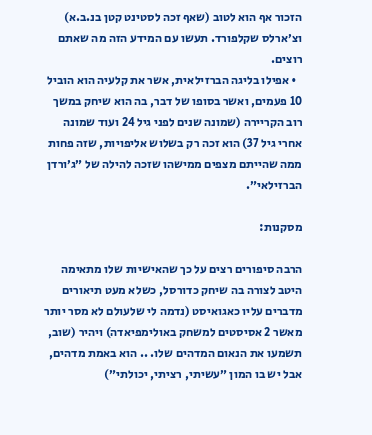הזכור אף הוא לטוב (שאף זכה לסטינט קטן בנ.ב.א) וצ׳ארלס שקלפורד. תעשו עם המידע הזה מה שאתם רוצים.
  • אפילו בליגה הברזילאית, אשר את קלעיה הוא הוביל 10 פעמים, ואשר בסופו של דבר, בה הוא שיחק במשך רוב הקריירה (שמונה שנים לפני גיל 24 ועוד שמונה אחרי גיל 37) הוא זכה רק בשלוש אליפויות, שזה פחות ממה שהייתם מצפים ממישהו שזכה להילה של ״ג׳ורדן הברזילאי״.

מסקנות:

הרבה סיפורים רצים על כך שהאישיות שלו מתאימה היטב לצורה בה שיחק כדורסל, כשלא מעט תיאורים מדברים עליו כאגואיסט (נדמה לי שלעולם לא מסר יותר מאשר 2 אסיסטים למשחק באולימפיאדה) ויהיר (שוב, תשמעו את הנאום המדהים שלו. .. הוא באמת מדהים, אבל יש בו המון ״עשיתי, רציתי, יכולתי״)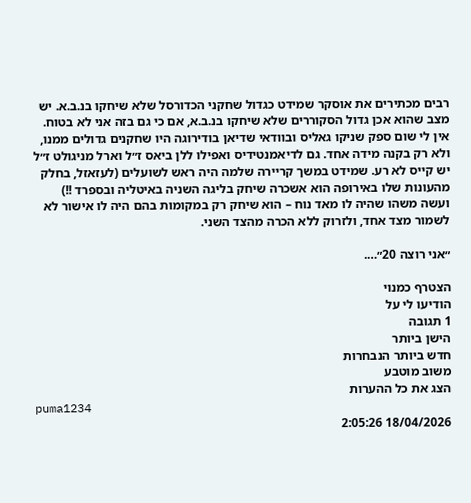רבים מכתירים את אוסקר שמידט כגדול שחקני הכדורסל שלא שיחקו בנ.ב.א. יש מצב שהוא אכן גדול הסקוררים שלא שיחקו בנ.ב.א, אם כי גם בזה אני לא בטוח. אין לי שום ספק שניקו גאליס ובוודאי שדיאן בודירוגה היו שחקנים גדולים ממנו, ולא רק בקנה מידה אחד. גם לדיאמנטידיס ואפילו ללן ביאס ז״ל וארל מניגולט ז״ל יש קייס לא רע. שמידט במשך קריירה שלמה היה ראש לשועלים (לעזאזל, בחלק מהעונות שלו באירופה הוא אשכרה שיחק בליגה השניה באיטליה ובספרד !!) ועשה משהו שהיה לו מאד נוח – הוא שיחק רק במקומות בהם היה לו אישור לא לשמור מצד אחד, ולזרוק ללא הכרה מהצד השני.

״אני רוצה 20״….

הצטרף כמנוי
הודיעו לי על
1 תגובה
הישן ביותר
חדש ביותר הנבחרות
משוב מוטבע
הצג את כל ההערות
puma1234
18/04/2026 2:05:26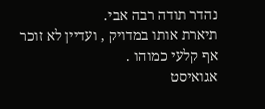נהדר תודה רבה אבי.
תיארת אותו במדויק , ועדיין לא זוכר אף קלעי כמוהו .
אגואיסט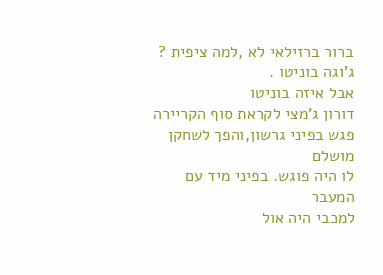ברור ברזילאי לא ,למה ציפית ?
ג'וגה בוניטו .
אבל איזה בוניטו
דורון ג'מצי לקראת סוף הקריירה
פגש בפיני גרשון,והפך לשחקן מושלם
לו היה פוגש. בפיני מיד עם המעבר
למכבי היה אול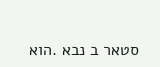סטאר ב נבא .הוא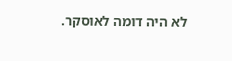לא היה דומה לאוסקר.